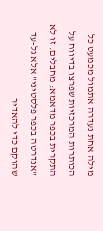מילה אחת נעדרה אתמול מכמעט כל הכותרות המרכזיות שפרצו בדיווח על התקרית בכפר מדאמא: מחבלים. זו לא "אנדרטה בכפר פלסטיני" אלא גל-עד שהוקם כדי להאדיר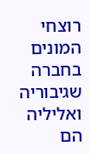רוצחי המונים בחברה שגיבוריה ואליליה הם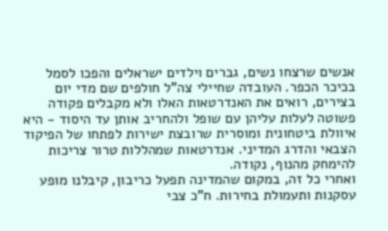אנשים שרצחו נשים, גברים וילדים ישראלים והפכו לסמל בכיכר הכפר. העובדה שחיילי צה"ל חולפים שם מדי יום בצירים, רואים את האנדרטאות האלו ולא מקבלים פקודה פשוטה לעלות עליהן עם שופל ולהחריב אותן עד היסוד - היא איוולת ביטחונית ומוסרית שרובצת ישירות לפתחו של הפיקוד הצבאי והדרג המדיני. אנדרטאות שמהללות טרור צריכות להימחק מהנוף, נקודה.
ואחרי כל זה, במקום שהמדינה תפעל כריבון, קיבלנו מופע עסקנות ותעמולת בחירות. ח"כ צבי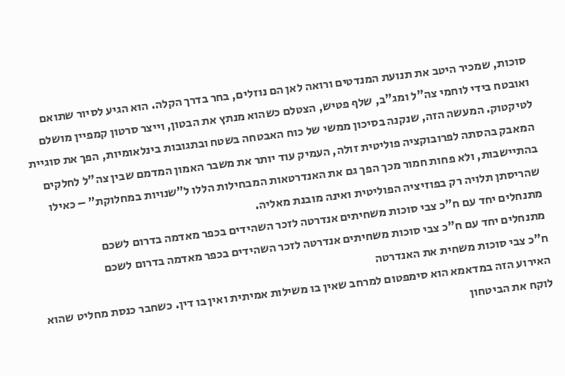סוכות, שמכיר היטב את תנועת המנדטים ורואה לאן הם נוזלים, בחר בדרך הקלה. הוא הגיע לסיור שתואם ואובטח בידי לוחמי צה"ל ומג"ב, שלף פטיש, הצטלם כשהוא מנתץ את הבטון, וייצר סרטון קמפיין מושלם לטיקטוק. המעשה הזה, שנקנה בסיכון ממשי של כוח האבטחה בשטח ובתגובות בינלאומיות, הפך את סוגיית המאבק בהסתה לפרובוקציה פוליטית זולה, העמיק עוד יותר את משבר האמון המדמם שבין צה"ל לחלקים בהתיישבות, ולא פחות חמור מכך הפך גם את האנדרטאות המבחילות הללו ל”שנויות במחלוקת” – כאילו שהריסתן תלויה רק בפוזיציה הפוליטית ואינה מובנת מאליה.
מתנחלים יחד עם ח"כ צבי סוכות משחיתים אנדרטה לזכר השהידים בכפר מאדמה בדרום לשכם
מתנחלים יחד עם ח"כ צבי סוכות משחיתים אנדרטה לזכר השהידים בכפר מאדמה בדרום לשכם
ח"כ צבי סוכות משחית את האנדרטה
האירוע הזה במדאמא הוא סימפטום למרחב שאין בו משילות אמיתית ואין בו דין. כשחבר כנסת מחליט שהוא לוקח את הביטחון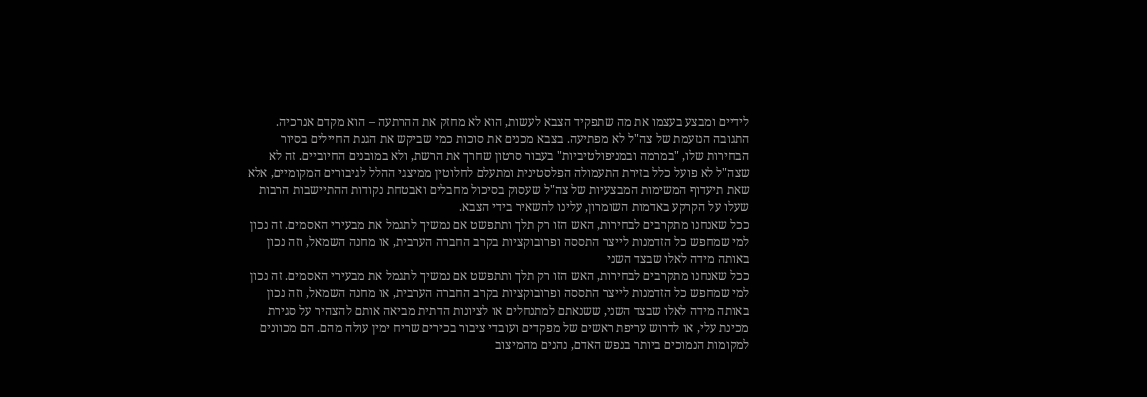לידיים ומבצע בעצמו את מה שתפקיד הצבא לעשות, הוא לא מחזק את ההרתעה – הוא מקדם אנרכיה. התגובה הנזעמת של צה"ל לא מפתיעה. בצבא מכנים את סוכות כמי שביקש את הגנת החיילים בסיור הבחירות שלו, "במרמה ובמניפולטיביות" בעבור סרטון שחרך את הרשת, ולא במובנים החיוביים. זה לא שצה"ל לא פועל כלל בזירת התעמולה הפלסטינית ומתעלם לחלוטין ממיצגי ההלל לגיבורים המקומיים, אלא שאת תיעדוף המשימות המבצעיות של צה"ל שעסוק בסיכול מחבלים ואבטחת נקודות ההתיישבות הרבות שעלו על הקרקע באדמות השומרון, עלינו להשאיר בידי הצבא.
ככל שאנחנו מתקרבים לבחירות, האש הזו רק תלך ותתפשט אם נמשיך לתגמל את מבעירי האסמים. זה נכון למי שמחפש כל הזדמנות לייצר התססה ופרובוקציות בקרב החברה הערבית, או מחנה השמאל, וזה נכון באותה מידה לאלו שבצד השני
ככל שאנחנו מתקרבים לבחירות, האש הזו רק תלך ותתפשט אם נמשיך לתגמל את מבעירי האסמים. זה נכון למי שמחפש כל הזדמנות לייצר התססה ופרובוקציות בקרב החברה הערבית, או מחנה השמאל, וזה נכון באותה מידה לאלו שבצד השני, ששנאתם למתנחלים או לציונות הדתית מביאה אותם להצהיר על סגירת מכינת עלי, או לדרוש עריפת ראשים של מפקדים ועובדי ציבור בכירים שריח ימין עולה מהם. הם מכוונים למקומות הנמוכים ביותר בנפש האדם, נהנים מהמיצוב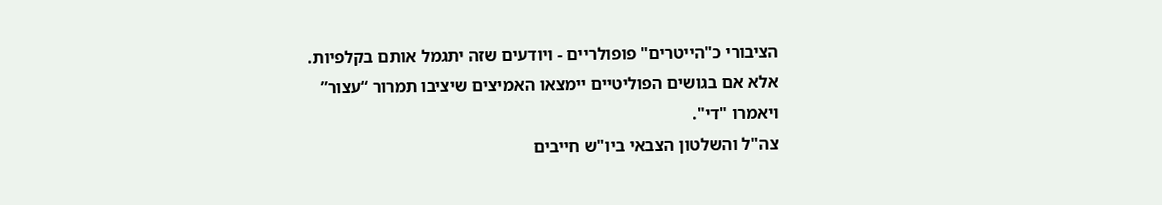הציבורי כ"הייטרים" פופולריים - ויודעים שזה יתגמל אותם בקלפיות. אלא אם בגושים הפוליטיים יימצאו האמיצים שיציבו תמרור “עצור” ויאמרו "די".
צה"ל והשלטון הצבאי ביו"ש חייבים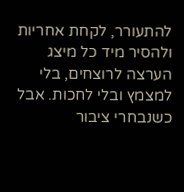להתעורר, לקחת אחריות ולהסיר מיד כל מיצג הערצה לרוצחים, בלי למצמץ ובלי לחכות. אבל כשנבחרי ציבור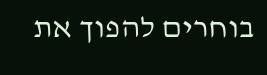בוחרים להפוך את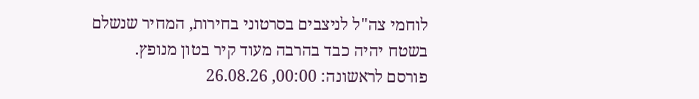לוחמי צה"ל לניצבים בסרטוני בחירות, המחיר שנשלם בשטח יהיה כבד בהרבה מעוד קיר בטון מנופץ.
פורסם לראשונה: 00:00, 26.08.26